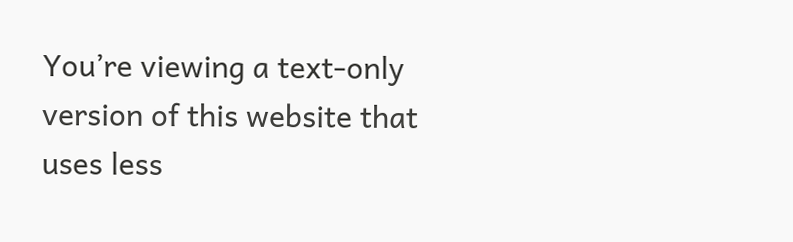You’re viewing a text-only version of this website that uses less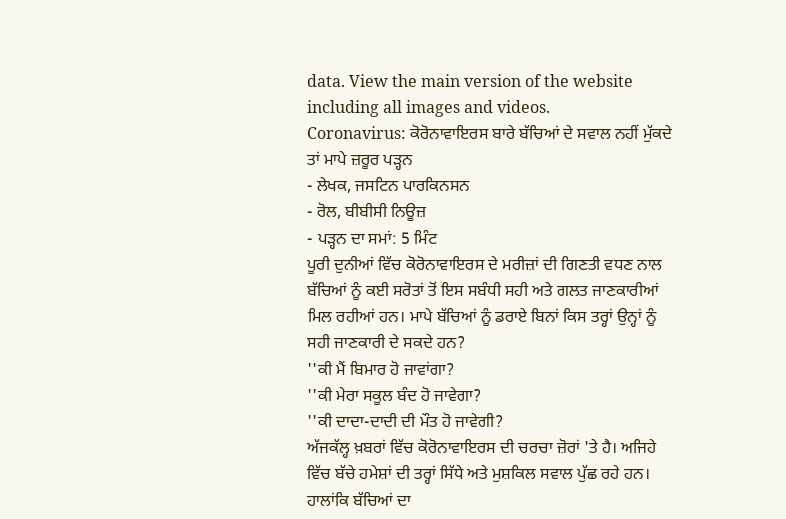data. View the main version of the website including all images and videos.
Coronavirus: ਕੋਰੋਨਾਵਾਇਰਸ ਬਾਰੇ ਬੱਚਿਆਂ ਦੇ ਸਵਾਲ ਨਹੀਂ ਮੁੱਕਦੇ ਤਾਂ ਮਾਪੇ ਜ਼ਰੂਰ ਪੜ੍ਹਨ
- ਲੇਖਕ, ਜਸਟਿਨ ਪਾਰਕਿਨਸਨ
- ਰੋਲ, ਬੀਬੀਸੀ ਨਿਊਜ਼
- ਪੜ੍ਹਨ ਦਾ ਸਮਾਂ: 5 ਮਿੰਟ
ਪੂਰੀ ਦੁਨੀਆਂ ਵਿੱਚ ਕੋਰੋਨਾਵਾਇਰਸ ਦੇ ਮਰੀਜ਼ਾਂ ਦੀ ਗਿਣਤੀ ਵਧਣ ਨਾਲ ਬੱਚਿਆਂ ਨੂੰ ਕਈ ਸਰੋਤਾਂ ਤੋਂ ਇਸ ਸਬੰਧੀ ਸਹੀ ਅਤੇ ਗਲਤ ਜਾਣਕਾਰੀਆਂ ਮਿਲ ਰਹੀਆਂ ਹਨ। ਮਾਪੇ ਬੱਚਿਆਂ ਨੂੰ ਡਰਾਏ ਬਿਨਾਂ ਕਿਸ ਤਰ੍ਹਾਂ ਉਨ੍ਹਾਂ ਨੂੰ ਸਹੀ ਜਾਣਕਾਰੀ ਦੇ ਸਕਦੇ ਹਨ?
''ਕੀ ਮੈਂ ਬਿਮਾਰ ਹੋ ਜਾਵਾਂਗਾ?
''ਕੀ ਮੇਰਾ ਸਕੂਲ ਬੰਦ ਹੋ ਜਾਵੇਗਾ?
''ਕੀ ਦਾਦਾ-ਦਾਦੀ ਦੀ ਮੌਤ ਹੋ ਜਾਵੇਗੀ?
ਅੱਜਕੱਲ੍ਹ ਖ਼ਬਰਾਂ ਵਿੱਚ ਕੋਰੋਨਾਵਾਇਰਸ ਦੀ ਚਰਚਾ ਜ਼ੋਰਾਂ 'ਤੇ ਹੈ। ਅਜਿਹੇ ਵਿੱਚ ਬੱਚੇ ਹਮੇਸ਼ਾਂ ਦੀ ਤਰ੍ਹਾਂ ਸਿੱਧੇ ਅਤੇ ਮੁਸ਼ਕਿਲ ਸਵਾਲ ਪੁੱਛ ਰਹੇ ਹਨ।
ਹਾਲਾਂਕਿ ਬੱਚਿਆਂ ਦਾ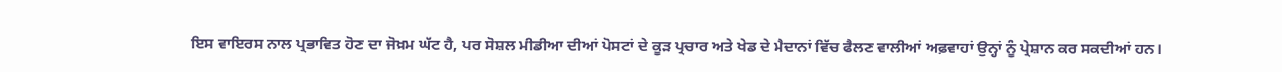ਇਸ ਵਾਇਰਸ ਨਾਲ ਪ੍ਰਭਾਵਿਤ ਹੋਣ ਦਾ ਜੋਖ਼ਮ ਘੱਟ ਹੈ, ਪਰ ਸੋਸ਼ਲ ਮੀਡੀਆ ਦੀਆਂ ਪੋਸਟਾਂ ਦੇ ਕੂੜ ਪ੍ਰਚਾਰ ਅਤੇ ਖੇਡ ਦੇ ਮੈਦਾਨਾਂ ਵਿੱਚ ਫੈਲਣ ਵਾਲੀਆਂ ਅਫ਼ਵਾਹਾਂ ਉਨ੍ਹਾਂ ਨੂੰ ਪ੍ਰੇਸ਼ਾਨ ਕਰ ਸਕਦੀਆਂ ਹਨ।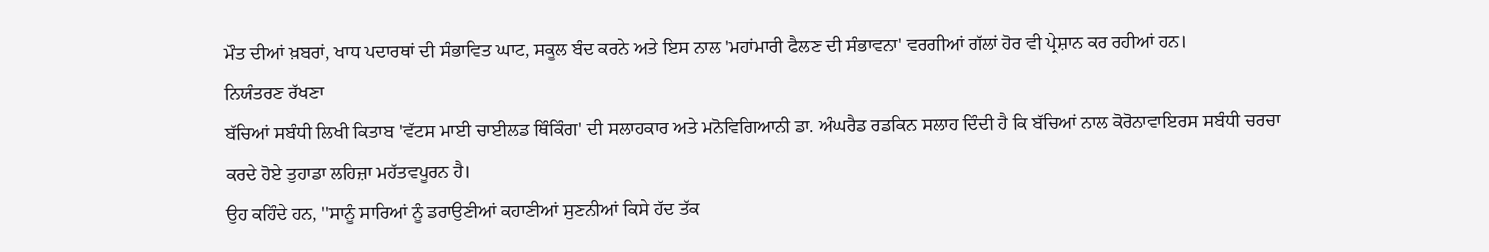ਮੌਤ ਦੀਆਂ ਖ਼ਬਰਾਂ, ਖਾਧ ਪਦਾਰਥਾਂ ਦੀ ਸੰਭਾਵਿਤ ਘਾਟ, ਸਕੂਲ ਬੰਦ ਕਰਨੇ ਅਤੇ ਇਸ ਨਾਲ 'ਮਹਾਂਮਾਰੀ ਫੈਲਣ ਦੀ ਸੰਭਾਵਨਾ' ਵਰਗੀਆਂ ਗੱਲਾਂ ਹੋਰ ਵੀ ਪ੍ਰੇਸ਼ਾਨ ਕਰ ਰਹੀਆਂ ਹਨ।
ਨਿਯੰਤਰਣ ਰੱਖਣਾ
ਬੱਚਿਆਂ ਸਬੰਧੀ ਲਿਖੀ ਕਿਤਾਬ 'ਵੱਟਸ ਮਾਈ ਚਾਈਲਡ ਥਿੰਕਿੰਗ' ਦੀ ਸਲਾਹਕਾਰ ਅਤੇ ਮਨੋਵਿਗਿਆਨੀ ਡਾ. ਅੰਘਰੈਡ ਰਡਕਿਨ ਸਲਾਹ ਦਿੰਦੀ ਹੈ ਕਿ ਬੱਚਿਆਂ ਨਾਲ ਕੋਰੋਨਾਵਾਇਰਸ ਸਬੰਧੀ ਚਰਚਾ ਕਰਦੇ ਹੋਏ ਤੁਹਾਡਾ ਲਹਿਜ਼ਾ ਮਹੱਤਵਪੂਰਨ ਹੈ।
ਉਹ ਕਹਿੰਦੇ ਹਨ, ''ਸਾਨੂੰ ਸਾਰਿਆਂ ਨੂੰ ਡਰਾਉਣੀਆਂ ਕਹਾਣੀਆਂ ਸੁਣਨੀਆਂ ਕਿਸੇ ਹੱਦ ਤੱਕ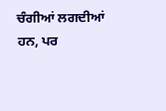ਚੰਗੀਆਂ ਲਗਦੀਆਂ ਹਨ, ਪਰ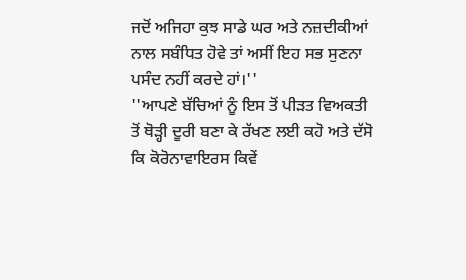ਜਦੋਂ ਅਜਿਹਾ ਕੁਝ ਸਾਡੇ ਘਰ ਅਤੇ ਨਜ਼ਦੀਕੀਆਂ ਨਾਲ ਸਬੰਧਿਤ ਹੋਵੇ ਤਾਂ ਅਸੀਂ ਇਹ ਸਭ ਸੁਣਨਾ ਪਸੰਦ ਨਹੀਂ ਕਰਦੇ ਹਾਂ।''
''ਆਪਣੇ ਬੱਚਿਆਂ ਨੂੰ ਇਸ ਤੋਂ ਪੀੜਤ ਵਿਅਕਤੀ ਤੋਂ ਥੋੜ੍ਹੀ ਦੂਰੀ ਬਣਾ ਕੇ ਰੱਖਣ ਲਈ ਕਹੋ ਅਤੇ ਦੱਸੋ ਕਿ ਕੋਰੋਨਾਵਾਇਰਸ ਕਿਵੇਂ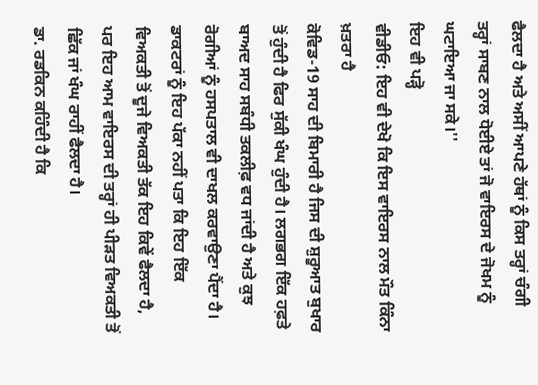ਫੈਲਦਾ ਹੈ ਅਤੇ ਅਸੀਂ ਆਪਣੇ ਹੱਥਾਂ ਨੂੰ ਕਿਸ ਤਰ੍ਹਾਂ ਚੰਗੀ ਤਰ੍ਹਾਂ ਸਾਬਣ ਨਾਲ ਧੋਈਏ ਤਾਂ ਜੋ ਵਾਇਰਸ ਦੇ ਜੋਖਮ ਨੂੰ ਘਟਾਇਆ ਜਾ ਸਕੇ।''
ਇਹ ਵੀ ਪੜ੍ਹੋ
ਵੀਡੀਓ: ਇਹ ਵੀ ਦੇਖੋ ਕਿ ਇਸ ਵਾਇਰਸ ਨਾਲ ਮੌਤ ਕਿੰਨਾ ਖ਼ਤਰਾ ਹੈ
ਕੋਵਿਡ-19 ਸਾਹ ਦੀ ਬਿਮਾਰੀ ਹੈ ਜਿਸ ਦੀ ਸ਼ੁਰੂਆਤ ਬੁਖਾਰ ਤੋਂ ਹੁੰਦੀ ਹੈ ਫਿਰ ਸੁੱਕੀ ਖੰਘ ਹੁੰਦੀ ਹੈ। ਲਗਭਗ ਇੱਕ ਹਫ਼ਤੇ ਬਾਅਦ ਸਾਹ ਸਬੰਧੀ ਤਕਲੀਫ਼ ਵਧ ਜਾਂਦੀ ਹੈ ਅਤੇ ਕੁਝ ਰੋਗੀਆਂ ਨੂੰ ਹਸਪਤਾਲ ਵੀ ਦਾਖਲ ਕਰਵਾਉਣਾ ਪੈਂਦਾ ਹੈ।
ਡਾਕਟਰਾਂ ਨੂੰ ਇਹ ਪੱਕਾ ਨਹੀਂ ਪਤਾ ਕਿ ਇਹ ਇੱਕ ਵਿਅਕਤੀ ਤੋਂ ਦੂਜੇ ਵਿਅਕਤੀ ਤੱਕ ਇਹ ਕਿਵੇਂ ਫੈਲਦਾ ਹੈ, ਪਰ ਇਹ ਆਮ ਵਾਇਰਸ ਦੀ ਤਰ੍ਹਾਂ ਹੀ ਪੀੜਤ ਵਿਅਕਤੀ ਤੋਂ ਛਿੱਕ ਜਾਂ ਖੰਘ ਰਾਹੀਂ ਫੈਲਦਾ ਹੈ।
ਡਾ. ਰਡਕਿਨ ਕਹਿੰਦੀ ਹੈ ਕਿ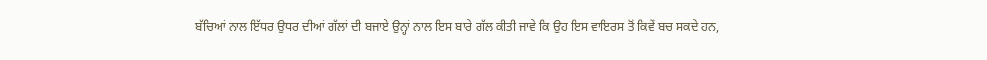ਬੱਚਿਆਂ ਨਾਲ ਇੱਧਰ ਉਧਰ ਦੀਆਂ ਗੱਲਾਂ ਦੀ ਬਜਾਏ ਉਨ੍ਹਾਂ ਨਾਲ ਇਸ ਬਾਰੇ ਗੱਲ ਕੀਤੀ ਜਾਵੇ ਕਿ ਉਹ ਇਸ ਵਾਇਰਸ ਤੋਂ ਕਿਵੇਂ ਬਚ ਸਕਦੇ ਹਨ,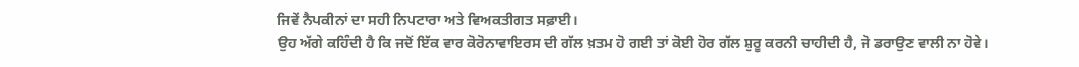ਜਿਵੇਂ ਨੈਪਕੀਨਾਂ ਦਾ ਸਹੀ ਨਿਪਟਾਰਾ ਅਤੇ ਵਿਅਕਤੀਗਤ ਸਫ਼ਾਈ।
ਉਹ ਅੱਗੇ ਕਹਿੰਦੀ ਹੈ ਕਿ ਜਦੋਂ ਇੱਕ ਵਾਰ ਕੋਰੋਨਾਵਾਇਰਸ ਦੀ ਗੱਲ ਖ਼ਤਮ ਹੋ ਗਈ ਤਾਂ ਕੋਈ ਹੋਰ ਗੱਲ ਸ਼ੁਰੂ ਕਰਨੀ ਚਾਹੀਦੀ ਹੈ, ਜੋ ਡਰਾਉਣ ਵਾਲੀ ਨਾ ਹੋਵੇ।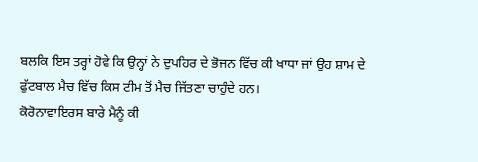ਬਲਕਿ ਇਸ ਤਰ੍ਹਾਂ ਹੋਵੇ ਕਿ ਉਨ੍ਹਾਂ ਨੇ ਦੁਪਹਿਰ ਦੇ ਭੋਜਨ ਵਿੱਚ ਕੀ ਖਾਧਾ ਜਾਂ ਉਹ ਸ਼ਾਮ ਦੇ ਫੁੱਟਬਾਲ ਮੈਚ ਵਿੱਚ ਕਿਸ ਟੀਮ ਤੋਂ ਮੈਚ ਜਿੱਤਣਾ ਚਾਹੁੰਦੇ ਹਨ।
ਕੋਰੋਨਾਵਾਇਰਸ ਬਾਰੇ ਮੈਨੂੰ ਕੀ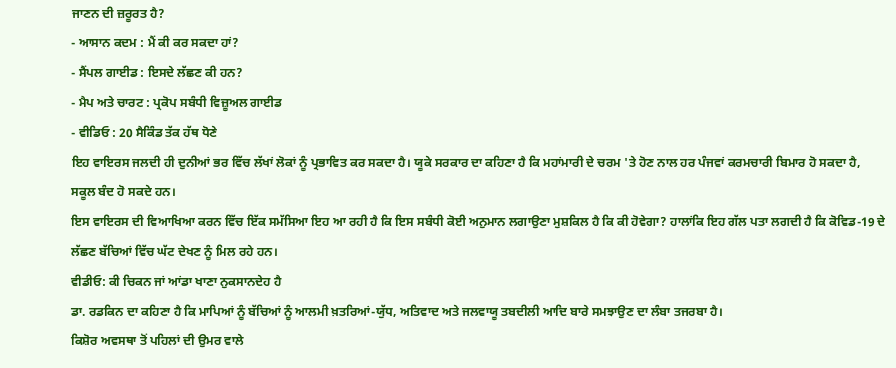ਜਾਣਨ ਦੀ ਜ਼ਰੂਰਤ ਹੈ?
- ਆਸਾਨ ਕਦਮ : ਮੈਂ ਕੀ ਕਰ ਸਕਦਾ ਹਾਂ?
- ਸੈਂਪਲ ਗਾਈਡ : ਇਸਦੇ ਲੱਛਣ ਕੀ ਹਨ?
- ਮੈਪ ਅਤੇ ਚਾਰਟ : ਪ੍ਰਕੋਪ ਸਬੰਧੀ ਵਿਜ਼ੂਅਲ ਗਾਈਡ
- ਵੀਡਿਓ : 20 ਸੈਕਿੰਡ ਤੱਕ ਹੱਥ ਧੋਣੇ
ਇਹ ਵਾਇਰਸ ਜਲਦੀ ਹੀ ਦੁਨੀਆਂ ਭਰ ਵਿੱਚ ਲੱਖਾਂ ਲੋਕਾਂ ਨੂੰ ਪ੍ਰਭਾਵਿਤ ਕਰ ਸਕਦਾ ਹੈ। ਯੂਕੇ ਸਰਕਾਰ ਦਾ ਕਹਿਣਾ ਹੈ ਕਿ ਮਹਾਂਮਾਰੀ ਦੇ ਚਰਮ 'ਤੇ ਹੋਣ ਨਾਲ ਹਰ ਪੰਜਵਾਂ ਕਰਮਚਾਰੀ ਬਿਮਾਰ ਹੋ ਸਕਦਾ ਹੈ, ਸਕੂਲ ਬੰਦ ਹੋ ਸਕਦੇ ਹਨ।
ਇਸ ਵਾਇਰਸ ਦੀ ਵਿਆਖਿਆ ਕਰਨ ਵਿੱਚ ਇੱਕ ਸਮੱਸਿਆ ਇਹ ਆ ਰਹੀ ਹੈ ਕਿ ਇਸ ਸਬੰਧੀ ਕੋਈ ਅਨੁਮਾਨ ਲਗਾਉਣਾ ਮੁਸ਼ਕਿਲ ਹੈ ਕਿ ਕੀ ਹੋਵੇਗਾ? ਹਾਲਾਂਕਿ ਇਹ ਗੱਲ ਪਤਾ ਲਗਦੀ ਹੈ ਕਿ ਕੋਵਿਡ-19 ਦੇ ਲੱਛਣ ਬੱਚਿਆਂ ਵਿੱਚ ਘੱਟ ਦੇਖਣ ਨੂੰ ਮਿਲ ਰਹੇ ਹਨ।
ਵੀਡੀਓ: ਕੀ ਚਿਕਨ ਜਾਂ ਆਂਡਾ ਖਾਣਾ ਨੁਕਸਾਨਦੇਹ ਹੈ
ਡਾ. ਰਡਕਿਨ ਦਾ ਕਹਿਣਾ ਹੈ ਕਿ ਮਾਪਿਆਂ ਨੂੰ ਬੱਚਿਆਂ ਨੂੰ ਆਲਮੀ ਖ਼ਤਰਿਆਂ-ਯੁੱਧ, ਅਤਿਵਾਦ ਅਤੇ ਜਲਵਾਯੂ ਤਬਦੀਲੀ ਆਦਿ ਬਾਰੇ ਸਮਝਾਉਣ ਦਾ ਲੰਬਾ ਤਜਰਬਾ ਹੈ।
ਕਿਸ਼ੋਰ ਅਵਸਥਾ ਤੋਂ ਪਹਿਲਾਂ ਦੀ ਉਮਰ ਵਾਲੇ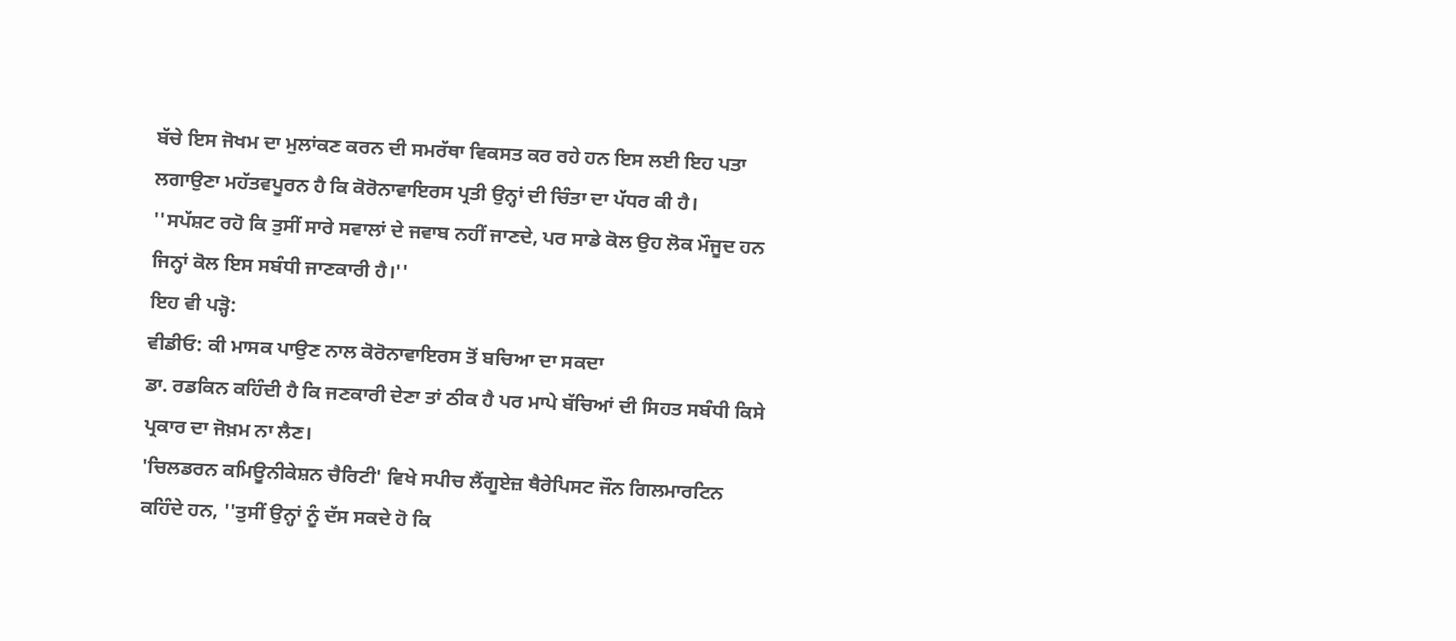ਬੱਚੇ ਇਸ ਜੋਖਮ ਦਾ ਮੁਲਾਂਕਣ ਕਰਨ ਦੀ ਸਮਰੱਥਾ ਵਿਕਸਤ ਕਰ ਰਹੇ ਹਨ ਇਸ ਲਈ ਇਹ ਪਤਾ ਲਗਾਉਣਾ ਮਹੱਤਵਪੂਰਨ ਹੈ ਕਿ ਕੋਰੋਨਾਵਾਇਰਸ ਪ੍ਰਤੀ ਉਨ੍ਹਾਂ ਦੀ ਚਿੰਤਾ ਦਾ ਪੱਧਰ ਕੀ ਹੈ।
''ਸਪੱਸ਼ਟ ਰਹੋ ਕਿ ਤੁਸੀਂ ਸਾਰੇ ਸਵਾਲਾਂ ਦੇ ਜਵਾਬ ਨਹੀਂ ਜਾਣਦੇ, ਪਰ ਸਾਡੇ ਕੋਲ ਉਹ ਲੋਕ ਮੌਜੂਦ ਹਨ ਜਿਨ੍ਹਾਂ ਕੋਲ ਇਸ ਸਬੰਧੀ ਜਾਣਕਾਰੀ ਹੈ।''
ਇਹ ਵੀ ਪੜ੍ਹੋ:
ਵੀਡੀਓ: ਕੀ ਮਾਸਕ ਪਾਉਣ ਨਾਲ ਕੋਰੋਨਾਵਾਇਰਸ ਤੋਂ ਬਚਿਆ ਦਾ ਸਕਦਾ
ਡਾ. ਰਡਕਿਨ ਕਹਿੰਦੀ ਹੈ ਕਿ ਜਣਕਾਰੀ ਦੇਣਾ ਤਾਂ ਠੀਕ ਹੈ ਪਰ ਮਾਪੇ ਬੱਚਿਆਂ ਦੀ ਸਿਹਤ ਸਬੰਧੀ ਕਿਸੇ ਪ੍ਰਕਾਰ ਦਾ ਜੋਖ਼ਮ ਨਾ ਲੈਣ।
'ਚਿਲਡਰਨ ਕਮਿਊਨੀਕੇਸ਼ਨ ਚੈਰਿਟੀ' ਵਿਖੇ ਸਪੀਚ ਲੈਂਗੂਏਜ਼ ਥੈਰੇਪਿਸਟ ਜੌਨ ਗਿਲਮਾਰਟਿਨ ਕਹਿੰਦੇ ਹਨ, ''ਤੁਸੀਂ ਉਨ੍ਹਾਂ ਨੂੰ ਦੱਸ ਸਕਦੇ ਹੋ ਕਿ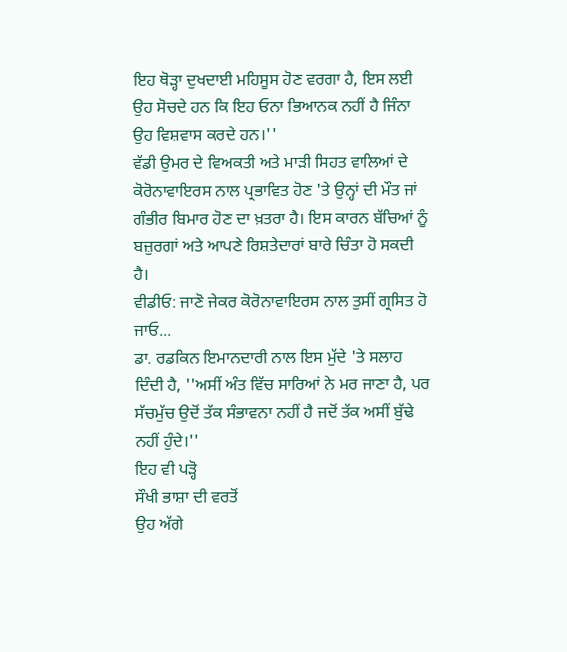ਇਹ ਥੋੜ੍ਹਾ ਦੁਖਦਾਈ ਮਹਿਸੂਸ ਹੋਣ ਵਰਗਾ ਹੈ, ਇਸ ਲਈ ਉਹ ਸੋਚਦੇ ਹਨ ਕਿ ਇਹ ਓਨਾ ਭਿਆਨਕ ਨਹੀਂ ਹੈ ਜਿੰਨਾ ਉਹ ਵਿਸ਼ਵਾਸ ਕਰਦੇ ਹਨ।''
ਵੱਡੀ ਉਮਰ ਦੇ ਵਿਅਕਤੀ ਅਤੇ ਮਾੜੀ ਸਿਹਤ ਵਾਲਿਆਂ ਦੇ ਕੋਰੋਨਾਵਾਇਰਸ ਨਾਲ ਪ੍ਰਭਾਵਿਤ ਹੋਣ 'ਤੇ ਉਨ੍ਹਾਂ ਦੀ ਮੌਤ ਜਾਂ ਗੰਭੀਰ ਬਿਮਾਰ ਹੋਣ ਦਾ ਖ਼ਤਰਾ ਹੈ। ਇਸ ਕਾਰਨ ਬੱਚਿਆਂ ਨੂੰ ਬਜ਼ੁਰਗਾਂ ਅਤੇ ਆਪਣੇ ਰਿਸ਼ਤੇਦਾਰਾਂ ਬਾਰੇ ਚਿੰਤਾ ਹੋ ਸਕਦੀ ਹੈ।
ਵੀਡੀਓ: ਜਾਣੋ ਜੇਕਰ ਕੋਰੋਨਾਵਾਇਰਸ ਨਾਲ ਤੁਸੀਂ ਗ੍ਰਸਿਤ ਹੋ ਜਾਓ...
ਡਾ. ਰਡਕਿਨ ਇਮਾਨਦਾਰੀ ਨਾਲ ਇਸ ਮੁੱਦੇ 'ਤੇ ਸਲਾਹ ਦਿੰਦੀ ਹੈ, ''ਅਸੀਂ ਅੰਤ ਵਿੱਚ ਸਾਰਿਆਂ ਨੇ ਮਰ ਜਾਣਾ ਹੈ, ਪਰ ਸੱਚਮੁੱਚ ਉਦੋਂ ਤੱਕ ਸੰਭਾਵਨਾ ਨਹੀਂ ਹੈ ਜਦੋਂ ਤੱਕ ਅਸੀਂ ਬੁੱਢੇ ਨਹੀਂ ਹੁੰਦੇ।''
ਇਹ ਵੀ ਪੜ੍ਹੋ
ਸੌਖੀ ਭਾਸ਼ਾ ਦੀ ਵਰਤੋਂ
ਉਹ ਅੱਗੇ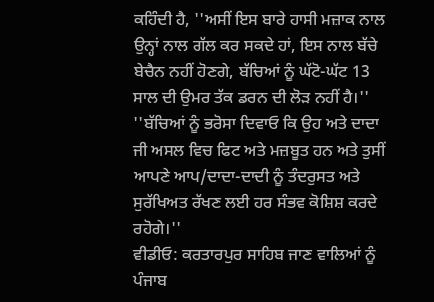ਕਹਿੰਦੀ ਹੈ, ''ਅਸੀਂ ਇਸ ਬਾਰੇ ਹਾਸੀ ਮਜ਼ਾਕ ਨਾਲ ਉਨ੍ਹਾਂ ਨਾਲ ਗੱਲ ਕਰ ਸਕਦੇ ਹਾਂ, ਇਸ ਨਾਲ ਬੱਚੇ ਬੇਚੈਨ ਨਹੀਂ ਹੋਣਗੇ, ਬੱਚਿਆਂ ਨੂੰ ਘੱਟੋ-ਘੱਟ 13 ਸਾਲ ਦੀ ਉਮਰ ਤੱਕ ਡਰਨ ਦੀ ਲੋੜ ਨਹੀਂ ਹੈ।''
''ਬੱਚਿਆਂ ਨੂੰ ਭਰੋਸਾ ਦਿਵਾਓ ਕਿ ਉਹ ਅਤੇ ਦਾਦਾ ਜੀ ਅਸਲ ਵਿਚ ਫਿਟ ਅਤੇ ਮਜ਼ਬੂਤ ਹਨ ਅਤੇ ਤੁਸੀਂ ਆਪਣੇ ਆਪ/ਦਾਦਾ-ਦਾਦੀ ਨੂੰ ਤੰਦਰੁਸਤ ਅਤੇ ਸੁਰੱਖਿਅਤ ਰੱਖਣ ਲਈ ਹਰ ਸੰਭਵ ਕੋਸ਼ਿਸ਼ ਕਰਦੇ ਰਹੋਗੇ।''
ਵੀਡੀਓ: ਕਰਤਾਰਪੁਰ ਸਾਹਿਬ ਜਾਣ ਵਾਲਿਆਂ ਨੂੰ ਪੰਜਾਬ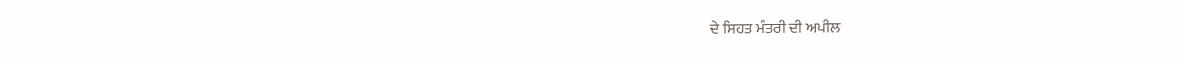ਦੇ ਸਿਹਤ ਮੰਤਰੀ ਦੀ ਅਪੀਲ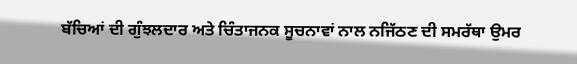ਬੱਚਿਆਂ ਦੀ ਗੁੰਝਲਦਾਰ ਅਤੇ ਚਿੰਤਾਜਨਕ ਸੂਚਨਾਵਾਂ ਨਾਲ ਨਜਿੱਠਣ ਦੀ ਸਮਰੱਥਾ ਉਮਰ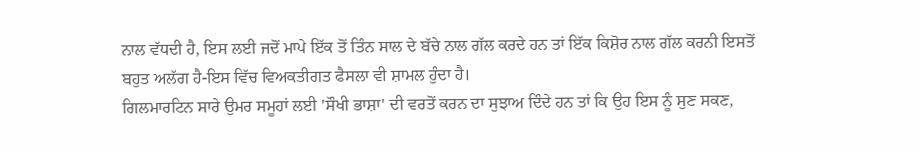ਨਾਲ ਵੱਧਦੀ ਹੈ, ਇਸ ਲਈ ਜਦੋਂ ਮਾਪੇ ਇੱਕ ਤੋਂ ਤਿੰਨ ਸਾਲ ਦੇ ਬੱਚੇ ਨਾਲ ਗੱਲ ਕਰਦੇ ਹਨ ਤਾਂ ਇੱਕ ਕਿਸ਼ੋਰ ਨਾਲ ਗੱਲ ਕਰਨੀ ਇਸਤੋਂ ਬਹੁਤ ਅਲੱਗ ਹੈ-ਇਸ ਵਿੱਚ ਵਿਅਕਤੀਗਤ ਫੈਸਲਾ ਵੀ ਸ਼ਾਮਲ ਹੁੰਦਾ ਹੈ।
ਗਿਲਮਾਰਟਿਨ ਸਾਰੇ ਉਮਰ ਸਮੂਹਾਂ ਲਈ 'ਸੌਖੀ ਭਾਸ਼ਾ' ਦੀ ਵਰਤੋਂ ਕਰਨ ਦਾ ਸੁਝਾਅ ਦਿੰਦੇ ਹਨ ਤਾਂ ਕਿ ਉਹ ਇਸ ਨੂੰ ਸੁਣ ਸਕਣ,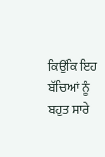ਕਿਉਂਕਿ ਇਹ ਬੱਚਿਆਂ ਨੂੰ ਬਹੁਤ ਸਾਰੇ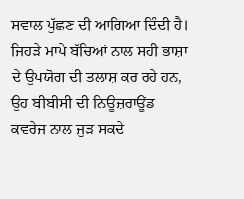ਸਵਾਲ ਪੁੱਛਣ ਦੀ ਆਗਿਆ ਦਿੰਦੀ ਹੈ।
ਜਿਹੜੇ ਮਾਪੇ ਬੱਚਿਆਂ ਨਾਲ ਸਹੀ ਭਾਸ਼ਾ ਦੇ ਉਪਯੋਗ ਦੀ ਤਲਾਸ਼ ਕਰ ਰਹੇ ਹਨ, ਉਹ ਬੀਬੀਸੀ ਦੀ ਨਿਊਜ਼ਰਾਊਂਡ ਕਵਰੇਜ ਨਾਲ ਜੁੜ ਸਕਦੇ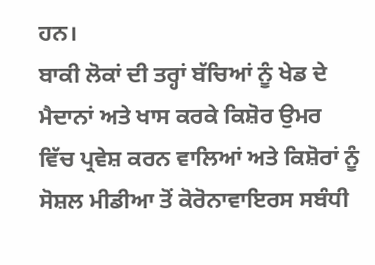ਹਨ।
ਬਾਕੀ ਲੋਕਾਂ ਦੀ ਤਰ੍ਹਾਂ ਬੱਚਿਆਂ ਨੂੰ ਖੇਡ ਦੇ ਮੈਦਾਨਾਂ ਅਤੇ ਖਾਸ ਕਰਕੇ ਕਿਸ਼ੋਰ ਉਮਰ ਵਿੱਚ ਪ੍ਰਵੇਸ਼ ਕਰਨ ਵਾਲਿਆਂ ਅਤੇ ਕਿਸ਼ੋਰਾਂ ਨੂੰ ਸੋਸ਼ਲ ਮੀਡੀਆ ਤੋਂ ਕੋਰੋਨਾਵਾਇਰਸ ਸਬੰਧੀ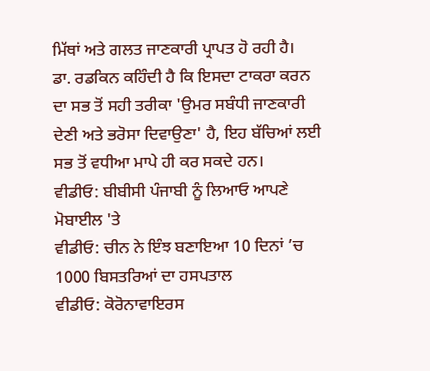ਮਿੱਥਾਂ ਅਤੇ ਗਲਤ ਜਾਣਕਾਰੀ ਪ੍ਰਾਪਤ ਹੋ ਰਹੀ ਹੈ।
ਡਾ. ਰਡਕਿਨ ਕਹਿੰਦੀ ਹੈ ਕਿ ਇਸਦਾ ਟਾਕਰਾ ਕਰਨ ਦਾ ਸਭ ਤੋਂ ਸਹੀ ਤਰੀਕਾ 'ਉਮਰ ਸਬੰਧੀ ਜਾਣਕਾਰੀ ਦੇਣੀ ਅਤੇ ਭਰੋਸਾ ਦਿਵਾਉਣਾ' ਹੈ, ਇਹ ਬੱਚਿਆਂ ਲਈ ਸਭ ਤੋਂ ਵਧੀਆ ਮਾਪੇ ਹੀ ਕਰ ਸਕਦੇ ਹਨ।
ਵੀਡੀਓ: ਬੀਬੀਸੀ ਪੰਜਾਬੀ ਨੂੰ ਲਿਆਓ ਆਪਣੇ ਮੋਬਾਈਲ 'ਤੇ
ਵੀਡੀਓ: ਚੀਨ ਨੇ ਇੰਝ ਬਣਾਇਆ 10 ਦਿਨਾਂ ’ਚ 1000 ਬਿਸਤਰਿਆਂ ਦਾ ਹਸਪਤਾਲ
ਵੀਡੀਓ: ਕੋਰੋਨਾਵਾਇਰਸ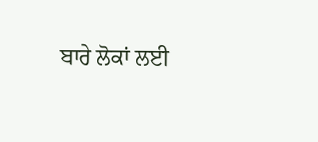ਬਾਰੇ ਲੋਕਾਂ ਲਈ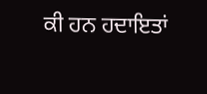ਕੀ ਹਨ ਹਦਾਇਤਾਂ